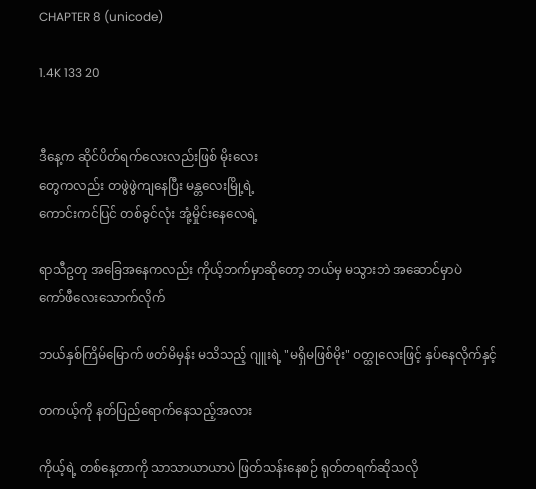CHAPTER 8 (unicode)

1.4K 133 20


ဒီနေ့က ဆိုင်ပိတ်ရက်လေးလည်းဖြစ် မိုးလေး
တွေကလည်း တဖွဲဖွဲကျနေပြီး မန္တလေးမြို့ရဲ့
ကောင်းကင်ပြင် တစ်ခွင်လုံး အုံ့မှိုင်းနေလေရဲ့

ရာသီဥတု အခြေအနေကလည်း ကိုယ့်ဘက်မှာဆိုတော့ ဘယ်မှ မသွားဘဲ အဆောင်မှာပဲ
ကော်ဖီလေးသောက်လိုက်

ဘယ်နှစ်ကြိမ်မြောက် ဖတ်မိမှန်း မသိသည့် ဂျူးရဲ့ "မရှိမဖြစ်မိုး" ဝတ္ထုလေးဖြင့် နှပ်နေလိုက်နှင့်

တကယ့်ကို နတ်ပြည်ရောက်နေသည့်အလား

ကိုယ့်ရဲ့ တစ်နေ့တာကို သာသာယာယာပဲ ဖြတ်သန်းနေစဉ် ရုတ်တရက်ဆိုသလို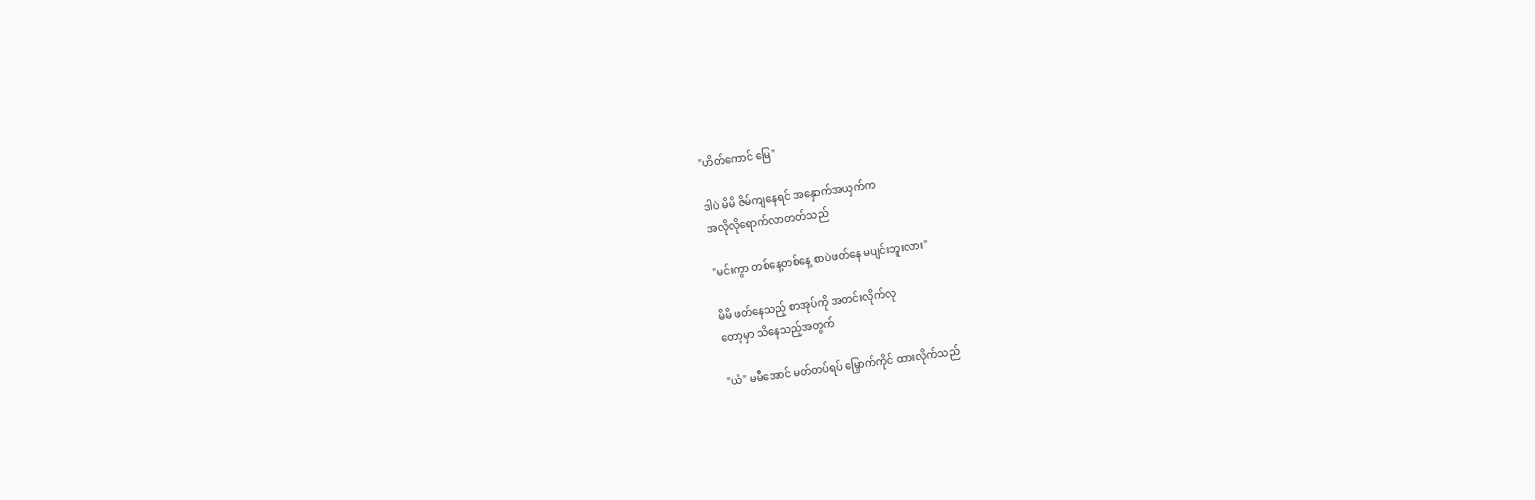"ဟိတ်ကောင် မြေ"

ဒါပဲ မိမိ ဇိမ်ကျနေရင် အနှောက်အယှက်က
အလိုလိုရောက်လာတတ်သည်

"မင်းကွာ တစ်နေ့တစ်နေ့ စာပဲဖတ်နေ မပျင်းဘူးလား"

မိမိ ဖတ်နေသည့် စာအုပ်ကို အတင်းလိုက်လု
တော့မှာ သိနေသည့်အတွက်

"ယံ" မမီအောင် မတ်တပ်ရပ် မြှောက်ကိုင် ထားလိုက်သည်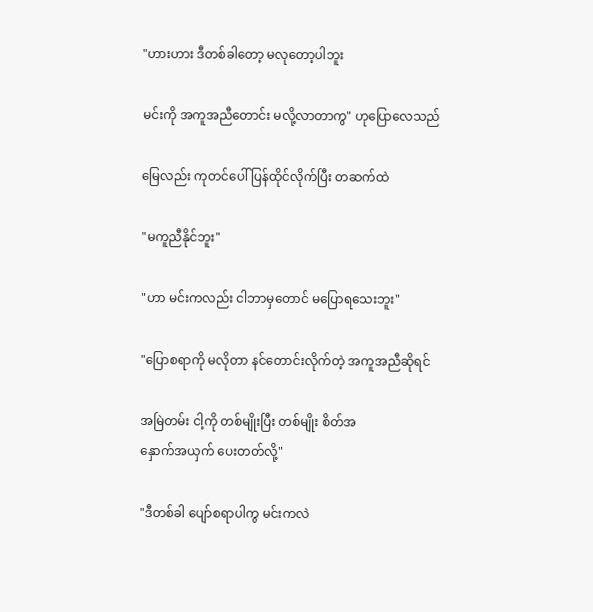"ဟားဟား ဒီတစ်ခါတော့ မလုတော့ပါဘူး

မင်းကို အကူအညီတောင်း မလို့လာတာကွ" ဟုပြောလေသည်

မြေလည်း ကုတင်ပေါ်ပြန်ထိုင်လိုက်ပြီး တဆက်ထဲ

"မကူညီနိုင်ဘူး"

"ဟာ မင်းကလည်း ငါဘာမှတောင် မပြောရသေးဘူး"

"ပြောစရာကို မလိုတာ နင်တောင်းလိုက်တဲ့ အကူအညီဆိုရင်

အမြဲတမ်း ငါ့ကို တစ်မျိုးပြီး တစ်မျိုး စိတ်အ
နှောက်အယှက် ပေးတတ်လို့"

"ဒီတစ်ခါ ပျော်စရာပါကွ မင်းကလဲ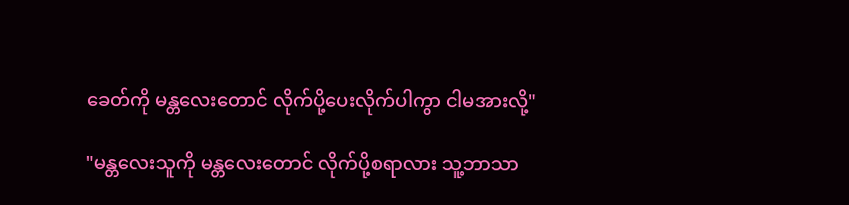ခေတ်ကို မန္တလေးတောင် လိုက်ပို့ပေးလိုက်ပါကွာ ငါမအားလို့"

"မန္တလေးသူကို မန္တလေးတောင် လိုက်ပို့စရာလား သူ့ဘာသာ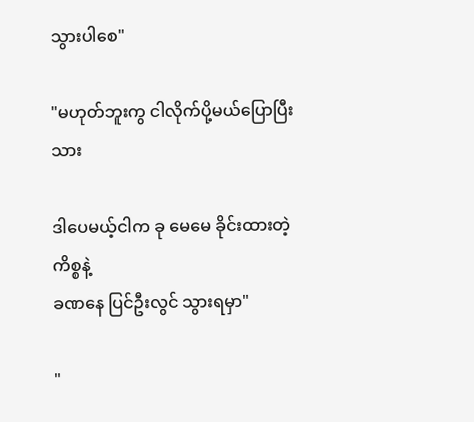သွားပါစေ"

"မဟုတ်ဘူးကွ ငါလိုက်ပို့မယ်ပြောပြီးသား

ဒါပေမယ့်ငါက ခု မေမေ ခိုင်းထားတဲ့ ကိစ္စနဲ့
ခဏနေ ပြင်ဦးလွင် သွားရမှာ"

"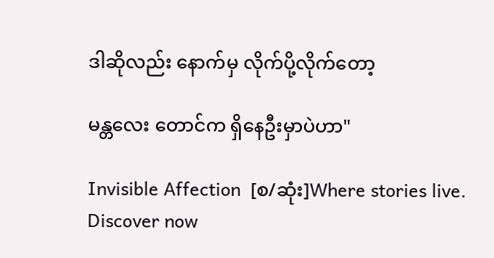ဒါဆိုလည်း နောက်မှ လိုက်ပို့လိုက်တော့

မန္တလေး တောင်က ရှိနေဦးမှာပဲဟာ"

Invisible Affection  [စ/ဆုံး]Where stories live. Discover now